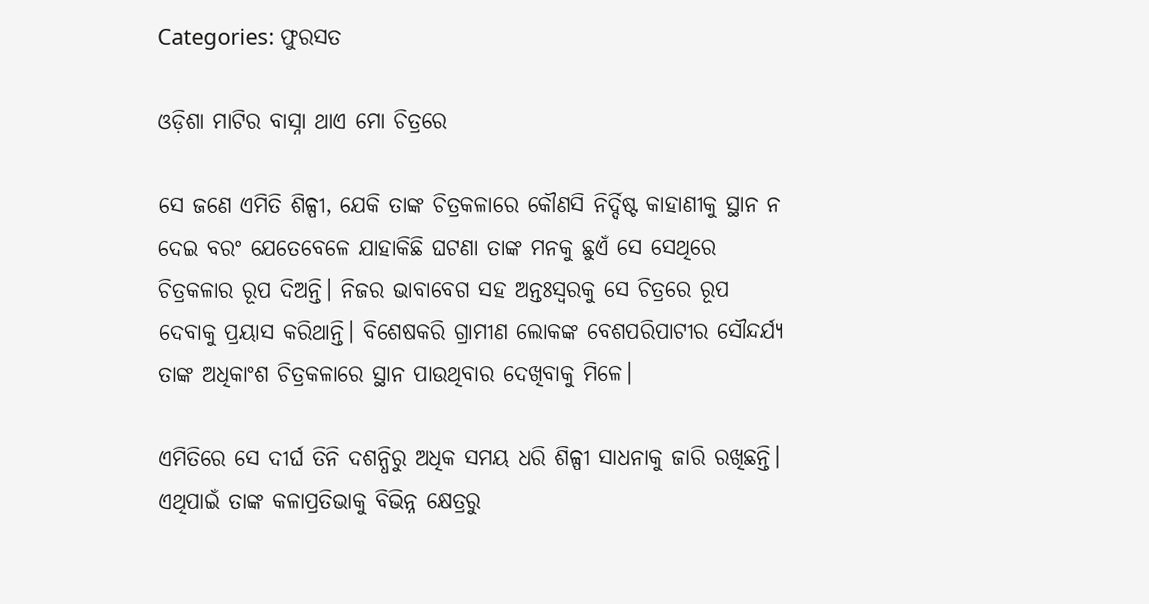Categories: ଫୁରସତ

ଓଡ଼ିଶା ମାଟିର ବାସ୍ନା ଥାଏ ମୋ ଚିତ୍ରରେ

ସେ ଜଣେ ଏମିତି ଶିଳ୍ପୀ, ଯେକି ତାଙ୍କ ଚିତ୍ରକଳାରେ କୌଣସି ନିର୍ଦ୍ଦିଷ୍ଟ କାହାଣୀକୁ ସ୍ଥାନ ନ ଦେଇ ବରଂ ଯେତେବେଳେ ଯାହାକିଛି ଘଟଣା ତାଙ୍କ ମନକୁ ଛୁଏଁ ସେ ସେଥିରେ ଚିତ୍ରକଳାର ରୂପ ଦିଅନ୍ତି। ନିଜର ଭାବାବେଗ ସହ ଅନ୍ତଃସ୍ବରକୁ ସେ ଚିତ୍ରରେ ରୂପ ଦେବାକୁ ପ୍ରୟାସ କରିଥାନ୍ତି। ବିଶେଷକରି ଗ୍ରାମୀଣ ଲୋକଙ୍କ ବେଶପରିପାଟୀର ସୌନ୍ଦର୍ଯ୍ୟ ତାଙ୍କ ଅଧିକାଂଶ ଚିତ୍ରକଳାରେ ସ୍ଥାନ ପାଉଥିବାର ଦେଖିବାକୁ ମିଳେ।

ଏମିତିରେ ସେ ଦୀର୍ଘ ତିନି ଦଶନ୍ଧିରୁ ଅଧିକ ସମୟ ଧରି ଶିଳ୍ପୀ ସାଧନାକୁ ଜାରି ରଖିଛନ୍ତି। ଏଥିପାଇଁ ତାଙ୍କ କଳାପ୍ରତିଭାକୁ ବିଭିନ୍ନ କ୍ଷେତ୍ରରୁ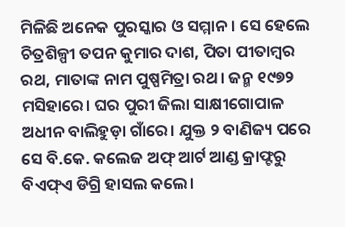ମିଳିଛି ଅନେକ ପୁରସ୍କାର ଓ ସମ୍ମାନ। ସେ ହେଲେ ଚିତ୍ରଶିଳ୍ପୀ ତପନ କୁମାର ଦାଶ, ପିତା ପୀତାମ୍ବର ରଥ, ମାତାଙ୍କ ନାମ ପୁଷ୍ପମିତ୍ରା ରଥ। ଜନ୍ମ ୧୯୭୨ ମସିହାରେ। ଘର ପୁରୀ ଜିଲା ସାକ୍ଷୀଗୋପାଳ ଅଧୀନ ବାଲିହୁଡ଼ା ଗାଁରେ। ଯୁକ୍ତ ୨ ବାଣିଜ୍ୟ ପରେ ସେ ବି.କେ. କଲେଜ ଅଫ୍‌ ଆର୍ଟ ଆଣ୍ଡ କ୍ରାଫ୍ଟରୁ ବିଏଫ୍‌ଏ ଡିଗ୍ରି ହାସଲ କଲେ।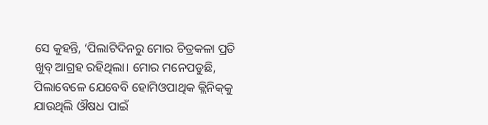ସେ କୁହନ୍ତି, ‘ପିଲାଟିଦିନରୁ ମୋର ଚିତ୍ରକଳା ପ୍ରତି ଖୁବ୍‌ ଆଗ୍ରହ ରହିଥିଲା। ମୋର ମନେପଡୁଛି, ପିଲାବେଳେ ଯେବେବି ହୋମିଓପାଥିକ କ୍ଲିନିକ୍‌କୁ ଯାଉଥିଲି ଔଷଧ ପାଇଁ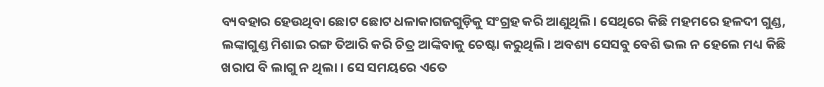ବ୍ୟବହାର ହେଉଥିବା ଛୋଟ ଛୋଟ ଧଳାକାଗଜଗୁଡ଼ିକୁ ସଂଗ୍ରହ କରି ଆଣୁଥିଲି। ସେଥିରେ କିଛି ମହମରେ ହଳଦୀ ଗୁଣ୍ଡ, ଲଙ୍କାଗୁଣ୍ଡ ମିଶାଇ ରଙ୍ଗ ତିଆରି କରି ଚିତ୍ର ଆଙ୍କିବାକୁ ଚେଷ୍ଟା କରୁଥିଲି। ଅବଶ୍ୟ ସେସବୁ ବେଶି ଭଲ ନ ହେଲେ ମଧ୍ୟ କିଛି ଖରାପ ବି ଲାଗୁ ନ ଥିଲା। ସେ ସମୟରେ ଏତେ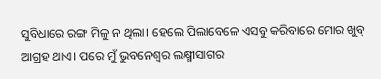ସୁବିଧାରେ ରଙ୍ଗ ମିଳୁ ନ ଥିଲା। ହେଲେ ପିଲାବେଳେ ଏସବୁ କରିବାରେ ମୋର ଖୁବ୍‌ ଆଗ୍ରହ ଥାଏ। ପରେ ମୁଁ ଭୁବନେଶ୍ୱର ଲକ୍ଷ୍ମୀସାଗର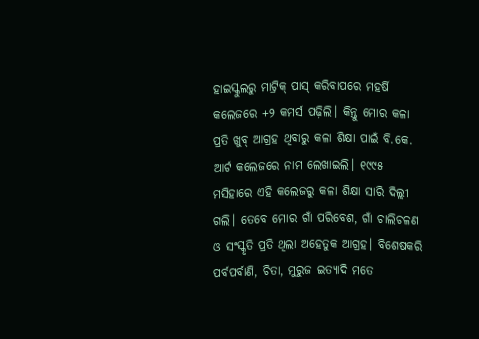ହାଇସ୍କୁଲରୁ ମାଟ୍ରିକ୍‌ ପାସ୍‌ କରିବାପରେ ମହର୍ଷି କଲେଜରେ +୨ କମର୍ସ ପଢ଼ିଲି। କିନ୍ତୁ ମୋର କଳା ପ୍ରତି ଖୁବ୍‌ ଆଗ୍ରହ ଥିବାରୁ କଳା ଶିକ୍ଷା ପାଇଁ ବି.କେ. ଆର୍ଟ କଲେଜରେ ନାମ ଲେଖାଇଲି। ୧୯୯୫ ମସିହାରେ ଏହି କଲେଜରୁ କଳା ଶିକ୍ଷା ସାରି ଦିଲ୍ଲୀ ଗଲି। ତେବେ ମୋର ଗାଁ ପରିବେଶ, ଗାଁ ଚାଲିଚଳଣ ଓ ସଂସ୍କୃତି ପ୍ରତି ଥିଲା ଅହେତୁକ ଆଗ୍ରହ। ବିଶେଷକରି ପର୍ବପର୍ବାଣି, ଚିତା, ମୁରୁଜ ଇତ୍ୟାଦି ମତେ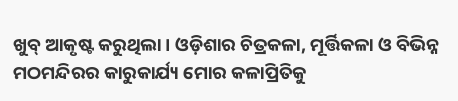ଖୁବ୍‌ ଆକୃଷ୍ଟ କରୁଥିଲା। ଓଡ଼ିଶାର ଚିତ୍ରକଳା, ମୂର୍ତ୍ତିକଳା ଓ ବିଭିନ୍ନ ମଠମନ୍ଦିରର କାରୁକାର୍ଯ୍ୟ ମୋର କଳାପ୍ରିତିକୁ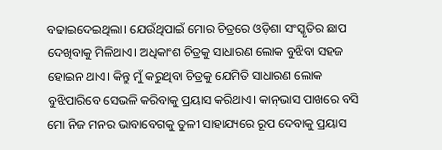ବଢାଇଦେଇଥିଲା। ଯେଉଁଥିପାଇଁ ମୋର ଚିତ୍ରରେ ଓଡ଼ିଶା ସଂସ୍କୃତିର ଛାପ ଦେଖିବାକୁ ମିଳିଥାଏ। ଅଧିକାଂଶ ଚିତ୍ରକୁ ସାଧାରଣ ଲୋକ ବୁଝିବା ସହଜ ହୋଇନ ଥାଏ। କିନ୍ତୁ ମୁଁ କରୁଥିବା ଚିତ୍ରକୁ ଯେମିତି ସାଧାରଣ ଲୋକ ବୁଝିପାରିବେ ସେଭଳି କରିବାକୁ ପ୍ରୟାସ କରିଥାଏ। କାନ୍‌ଭାସ ପାଖରେ ବସି ମୋ ନିଜ ମନର ଭାବାବେଗକୁ ତୁଳୀ ସାହାଯ୍ୟରେ ରୂପ ଦେବାକୁ ପ୍ରୟାସ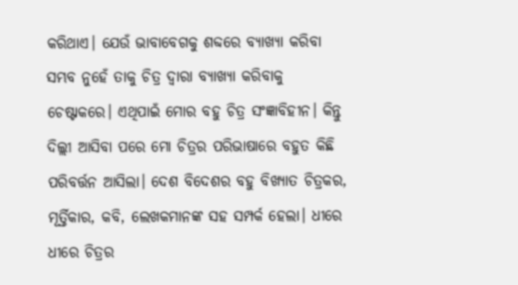କରିଥାଏ। ଯେଉଁ ଭାବାବେଗକୁ ଶବ୍ଦରେ ବ୍ୟାଖ୍ୟା କରିବା ସମ୍ଭବ ନୁହେଁ ତାକୁ ଚିତ୍ର ଦ୍ୱାରା ବ୍ୟାଖ୍ୟା କରିବାକୁ ଚେଷ୍ଟାକରେ। ଏଥିପାଇଁ ମୋର ବହୁ ଚିତ୍ର ସଂଜ୍ଞାବିହୀନ। କିନ୍ତୁ ଦିଲ୍ଲୀ ଆସିବା ପରେ ମୋ ଚିତ୍ରର ପରିଭାଷାରେ ବହୁତ କିଛି ପରିବର୍ତ୍ତନ ଆସିଲା। ଦେଶ ବିଦେଶର ବହୁ ବିଖ୍ୟାତ ଚିତ୍ରକର, ମୂର୍ତ୍ତିକାର, କବି, ଲେଖକମାନଙ୍କ ସହ ସମ୍ପର୍କ ହେଲା। ଧୀରେ ଧୀରେ ଚିତ୍ରର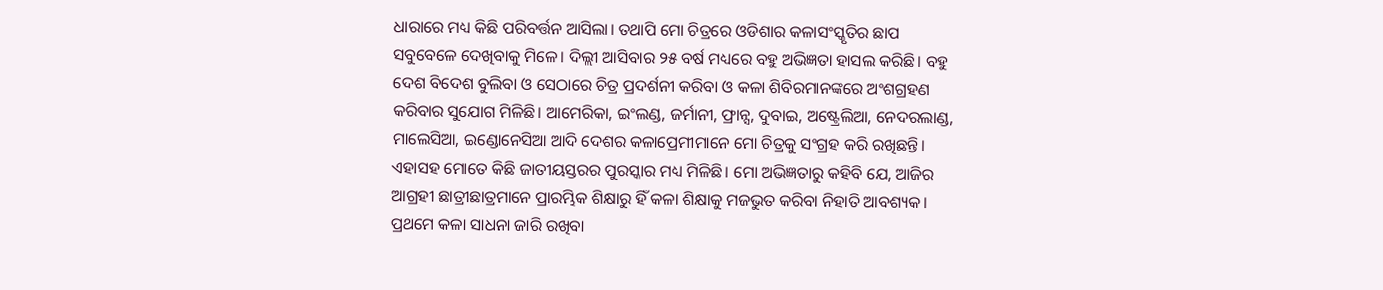ଧାରାରେ ମଧ୍ୟ କିଛି ପରିବର୍ତ୍ତନ ଆସିଲା। ତଥାପି ମୋ ଚିତ୍ରରେ ଓଡିଶାର କଳାସଂସ୍କୃତିର ଛାପ ସବୁବେଳେ ଦେଖିବାକୁ ମିଳେ। ଦିଲ୍ଲୀ ଆସିବାର ୨୫ ବର୍ଷ ମଧ୍ୟରେ ବହୁ ଅଭିଜ୍ଞତା ହାସଲ କରିଛି। ବହୁ ଦେଶ ବିଦେଶ ବୁଲିବା ଓ ସେଠାରେ ଚିତ୍ର ପ୍ରଦର୍ଶନୀ କରିବା ଓ କଳା ଶିବିରମାନଙ୍କରେ ଅଂଶଗ୍ରହଣ କରିବାର ସୁଯୋଗ ମିଳିଛି। ଆମେରିକା, ଇଂଲଣ୍ଡ, ଜର୍ମାନୀ, ଫ୍ରାନ୍ସ, ଦୁବାଇ, ଅଷ୍ଟ୍ରେଲିଆ, ନେଦରଲାଣ୍ଡ, ମାଲେସିଆ, ଇଣ୍ଡୋନେସିଆ ଆଦି ଦେଶର କଳାପ୍ରେମୀମାନେ ମୋ ଚିତ୍ରକୁ ସଂଗ୍ରହ କରି ରଖିଛନ୍ତି। ଏହାସହ ମୋତେ କିଛି ଜାତୀୟସ୍ତରର ପୁରସ୍କାର ମଧ୍ୟ ମିଳିଛି। ମୋ ଅଭିଜ୍ଞତାରୁ କହିବି ଯେ, ଆଜିର ଆଗ୍ରହୀ ଛାତ୍ରୀଛାତ୍ରମାନେ ପ୍ରାରମ୍ଭିକ ଶିକ୍ଷାରୁ ହିଁ କଳା ଶିକ୍ଷାକୁ ମଜଭୁତ କରିବା ନିହାତି ଆବଶ୍ୟକ। ପ୍ରଥମେ କଳା ସାଧନା ଜାରି ରଖିବା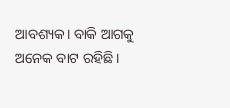ଆବଶ୍ୟକ। ବାକି ଆଗକୁ ଅନେକ ବାଟ ରହିଛି।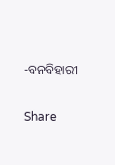-ବନବିହାରୀ

Share